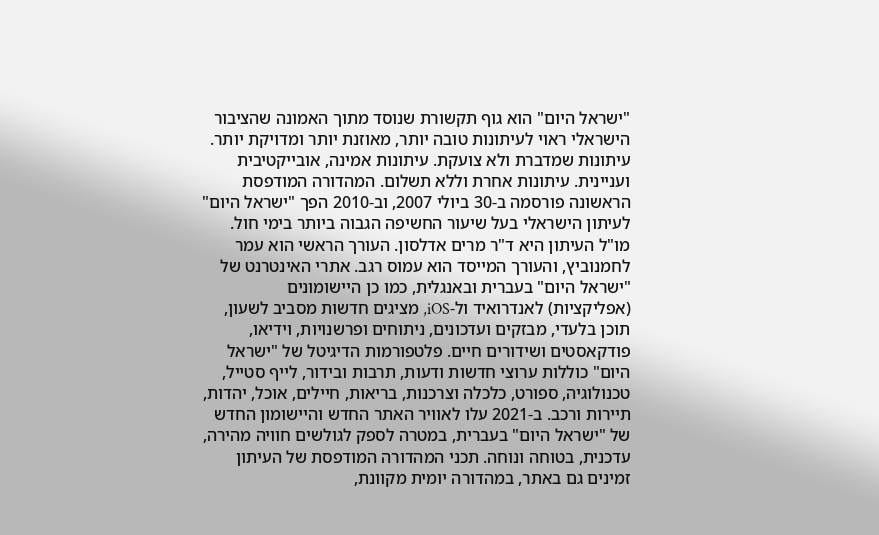"ישראל היום" הוא גוף תקשורת שנוסד מתוך האמונה שהציבור הישראלי ראוי לעיתונות טובה יותר, מאוזנת יותר ומדויקת יותר. עיתונות שמדברת ולא צועקת. עיתונות אמינה, אובייקטיבית ועניינית. עיתונות אחרת וללא תשלום. המהדורה המודפסת הראשונה פורסמה ב-30 ביולי 2007, וב-2010 הפך "ישראל היום" לעיתון הישראלי בעל שיעור החשיפה הגבוה ביותר בימי חול. מו"ל העיתון היא ד"ר מרים אדלסון. העורך הראשי הוא עמר לחמנוביץ, והעורך המייסד הוא עמוס רגב. אתרי האינטרנט של "ישראל היום" בעברית ובאנגלית, כמו כן היישומונים (אפליקציות) לאנדרואיד ול-iOS, מציגים חדשות מסביב לשעון, תוכן בלעדי, מבזקים ועדכונים, ניתוחים ופרשנויות, וידיאו, פודקאסטים ושידורים חיים. פלטפורמות הדיגיטל של "ישראל היום" כוללות ערוצי חדשות ודעות, תרבות ובידור, לייף סטייל, טכנולוגיה, ספורט, כלכלה וצרכנות, בריאות, חיילים, אוכל, יהדות, תיירות ורכב. ב-2021 עלו לאוויר האתר החדש והיישומון החדש של "ישראל היום" בעברית, במטרה לספק לגולשים חוויה מהירה, עדכנית, בטוחה ונוחה. תכני המהדורה המודפסת של העיתון זמינים גם באתר, במהדורה יומית מקוונת,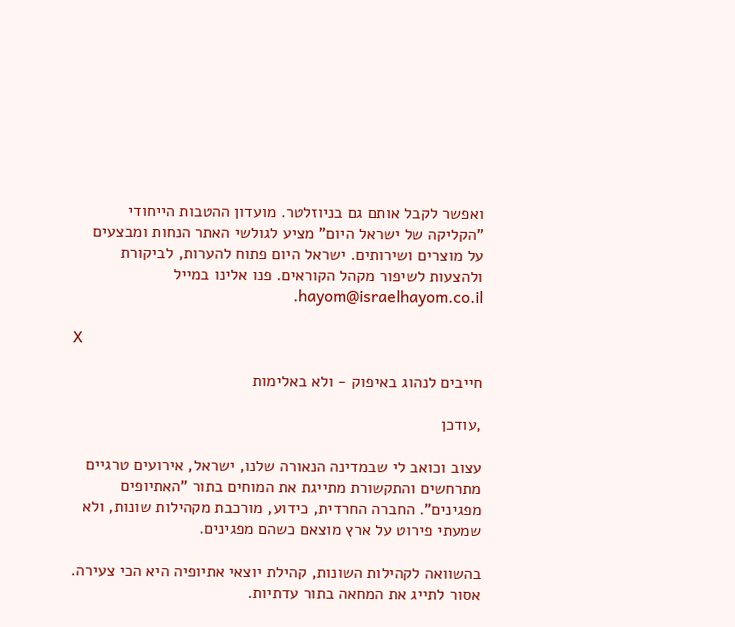ואפשר לקבל אותם גם בניוזלטר. מועדון ההטבות הייחודי "הקליקה של ישראל היום" מציע לגולשי האתר הנחות ומבצעים על מוצרים ושירותים. ישראל היום פתוח להערות, לביקורת ולהצעות לשיפור מקהל הקוראים. פנו אלינו במייל hayom@israelhayom.co.il.

X

חייבים לנהוג באיפוק - ולא באלימות

,עודכן

עצוב וכואב לי שבמדינה הנאורה שלנו, ישראל, אירועים טרגיים מתרחשים והתקשורת מתייגת את המוחים בתור "האתיופים מפגינים". החברה החרדית, כידוע, מורכבת מקהילות שונות, ולא שמעתי פירוט על ארץ מוצאם כשהם מפגינים.

בהשוואה לקהילות השונות, קהילת יוצאי אתיופיה היא הכי צעירה. אסור לתייג את המחאה בתור עדתיות.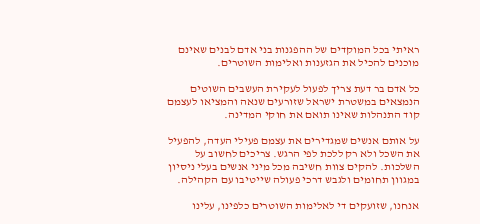ראיתי בכל המוקדים של ההפגנות בני אדם לבנים שאינם מוכנים להכיל את הגזענות ואלימות השוטרים.

כל אדם בר דעת צריך לפעול לעקירת העשבים השוטים הנמצאים במשטרת ישראל שזורעים שנאה והמציאו לעצמם קוד התנהלות שאינו תואם את חוקי המדינה.

על אותם אנשים שמגדירים את עצמם פעילי העדה, להפעיל את השכל ולא רק ללכת לפי הרגש. צריכים לחשוב על השלכות. להקים צוות חשיבה מכל מיני אנשים בעלי ניסיון במגוון תחומים ולגבש דרכי פעולה שייטיבו עם הקהילה.

אנחנו, שזועקים די לאלימות השוטרים כלפינו, עלינו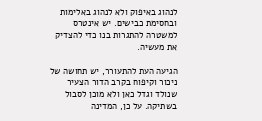לנהוג באיפוק ולא לנהוג באלימות ובחסימת כבישים. יש אינטרס למשטרה להתגרות בנו כדי להצדיק את מעשיה.

הגיעה העת להתעורר, יש תחושה של ניכור וקיפוח בקרב הדור הצעיר שנולד וגדל כאן ולא מוכן לסבול בשתיקה. על כן, המדינה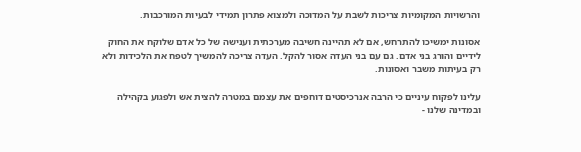והרשויות המקומיות צריכות לשבת על המדוכה ולמצוא פתרון תמידי לבעיות המורכבות.

אסונות ימשיכו להתרחש, אם לא תהיינה חשיבה מערכתית וענישה של כל אדם שלוקח את החוק לידיים והורג בני אדם. גם עם בני העדה אסור להקל. העדה צריכה להמשיך לטפח את הלכידות ולא רק בעיתות משבר ואסונות.

עלינו לפקוח עיניים כי הרבה אנרכיסטים דוחפים את עצמם במטרה להצית אש ולפגוע בקהילה ובמדינה שלנו -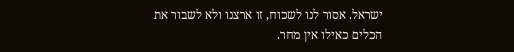ישראל. אסור לנו לשכוח, זו ארצנו ולא לשבור את הכלים כאילו אין מחר.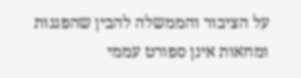על הציבור והממשלה להבין שהפגנות ומחאות אינן ספורט עממי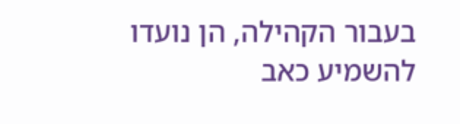בעבור הקהילה, הן נועדו להשמיע כאב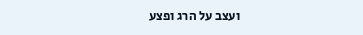ועצב על הרג ופצע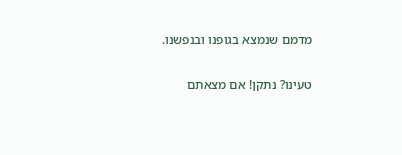מדמם שנמצא בגופנו ובנפשנו.

טעינו? נתקן! אם מצאתם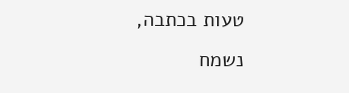טעות בכתבה, נשמח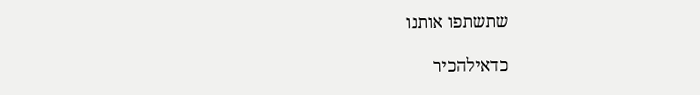שתשתפו אותנו

כדאילהכיר